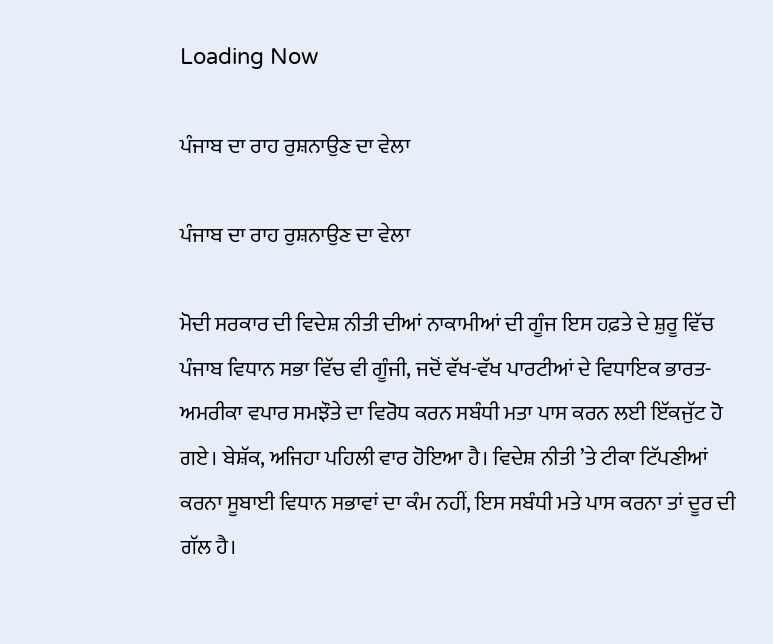Loading Now

ਪੰਜਾਬ ਦਾ ਰਾਹ ਰੁਸ਼ਨਾਉਣ ਦਾ ਵੇਲਾ

ਪੰਜਾਬ ਦਾ ਰਾਹ ਰੁਸ਼ਨਾਉਣ ਦਾ ਵੇਲਾ

ਮੋਦੀ ਸਰਕਾਰ ਦੀ ਵਿਦੇਸ਼ ਨੀਤੀ ਦੀਆਂ ਨਾਕਾਮੀਆਂ ਦੀ ਗੂੰਜ ਇਸ ਹਫ਼ਤੇ ਦੇ ਸ਼ੁਰੂ ਵਿੱਚ ਪੰਜਾਬ ਵਿਧਾਨ ਸਭਾ ਵਿੱਚ ਵੀ ਗੂੰਜੀ, ਜਦੋਂ ਵੱਖ-ਵੱਖ ਪਾਰਟੀਆਂ ਦੇ ਵਿਧਾਇਕ ਭਾਰਤ-ਅਮਰੀਕਾ ਵਪਾਰ ਸਮਝੌਤੇ ਦਾ ਵਿਰੋਧ ਕਰਨ ਸਬੰਧੀ ਮਤਾ ਪਾਸ ਕਰਨ ਲਈ ਇੱਕਜੁੱਟ ਹੋ ਗਏ। ਬੇਸ਼ੱਕ, ਅਜਿਹਾ ਪਹਿਲੀ ਵਾਰ ਹੋਇਆ ਹੈ। ਵਿਦੇਸ਼ ਨੀਤੀ ’ਤੇ ਟੀਕਾ ਟਿੱਪਣੀਆਂ ਕਰਨਾ ਸੂਬਾਈ ਵਿਧਾਨ ਸਭਾਵਾਂ ਦਾ ਕੰਮ ਨਹੀਂ, ਇਸ ਸਬੰਧੀ ਮਤੇ ਪਾਸ ਕਰਨਾ ਤਾਂ ਦੂਰ ਦੀ ਗੱਲ ਹੈ।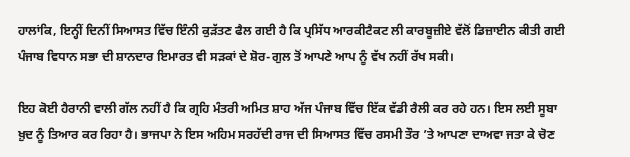ਹਾਲਾਂਕਿ, ਇਨ੍ਹੀਂ ਦਿਨੀਂ ਸਿਆਸਤ ਵਿੱਚ ਇੰਨੀ ਕੁੜੱਤਣ ਫੈਲ ਗਈ ਹੈ ਕਿ ਪ੍ਰਸਿੱਧ ਆਰਕੀਟੈਕਟ ਲੀ ਕਾਰਬੂਜ਼ੀਏ ਵੱਲੋਂ ਡਿਜ਼ਾਈਨ ਕੀਤੀ ਗਈ ਪੰਜਾਬ ਵਿਧਾਨ ਸਭਾ ਦੀ ਸ਼ਾਨਦਾਰ ਇਮਾਰਤ ਵੀ ਸੜਕਾਂ ਦੇ ਸ਼ੋਰ-ਗੁਲ ਤੋਂ ਆਪਣੇ ਆਪ ਨੂੰ ਵੱਖ ਨਹੀਂ ਰੱਖ ਸਕੀ।

ਇਹ ਕੋਈ ਹੈਰਾਨੀ ਵਾਲੀ ਗੱਲ ਨਹੀਂ ਹੈ ਕਿ ਗ੍ਰਹਿ ਮੰਤਰੀ ਅਮਿਤ ਸ਼ਾਹ ਅੱਜ ਪੰਜਾਬ ਵਿੱਚ ਇੱਕ ਵੱਡੀ ਰੈਲੀ ਕਰ ਰਹੇ ਹਨ। ਇਸ ਲਈ ਸੂਬਾ ਖ਼ੁਦ ਨੂੰ ਤਿਆਰ ਕਰ ਰਿਹਾ ਹੈ। ਭਾਜਪਾ ਨੇ ਇਸ ਅਹਿਮ ਸਰਹੱਦੀ ਰਾਜ ਦੀ ਸਿਆਸਤ ਵਿੱਚ ਰਸਮੀ ਤੌਰ ’ਤੇ ਆਪਣਾ ਦਾਅਵਾ ਜਤਾ ਕੇ ਚੋਣ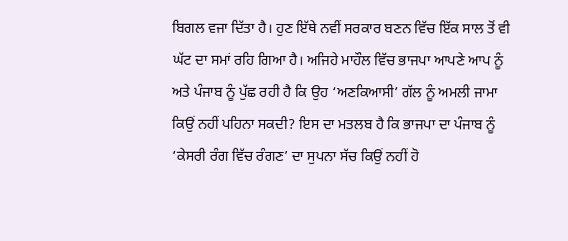ਬਿਗਲ ਵਜਾ ਦਿੱਤਾ ਹੈ। ਹੁਣ ਇੱਥੇ ਨਵੀਂ ਸਰਕਾਰ ਬਣਨ ਵਿੱਚ ਇੱਕ ਸਾਲ ਤੋਂ ਵੀ ਘੱਟ ਦਾ ਸਮਾਂ ਰਹਿ ਗਿਆ ਹੈ। ਅਜਿਹੇ ਮਾਹੌਲ ਵਿੱਚ ਭਾਜਪਾ ਆਪਣੇ ਆਪ ਨੂੰ ਅਤੇ ਪੰਜਾਬ ਨੂੰ ਪੁੱਛ ਰਹੀ ਹੈ ਕਿ ਉਹ ‘ਅਣਕਿਆਸੀ’ ਗੱਲ ਨੂੰ ਅਮਲੀ ਜਾਮਾ ਕਿਉਂ ਨਹੀਂ ਪਹਿਨਾ ਸਕਦੀ? ਇਸ ਦਾ ਮਤਲਬ ਹੈ ਕਿ ਭਾਜਪਾ ਦਾ ਪੰਜਾਬ ਨੂੰ ‘ਕੇਸਰੀ ਰੰਗ ਵਿੱਚ ਰੰਗਣ’ ਦਾ ਸੁਪਨਾ ਸੱਚ ਕਿਉਂ ਨਹੀਂ ਹੋ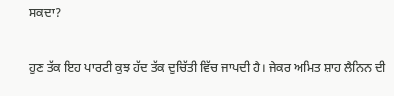ਸਕਦਾ?

ਹੁਣ ਤੱਕ ਇਹ ਪਾਰਟੀ ਕੁਝ ਹੱਦ ਤੱਕ ਦੁਚਿੱਤੀ ਵਿੱਚ ਜਾਪਦੀ ਹੈ। ਜੇਕਰ ਅਮਿਤ ਸ਼ਾਹ ਲੈਨਿਨ ਦੀ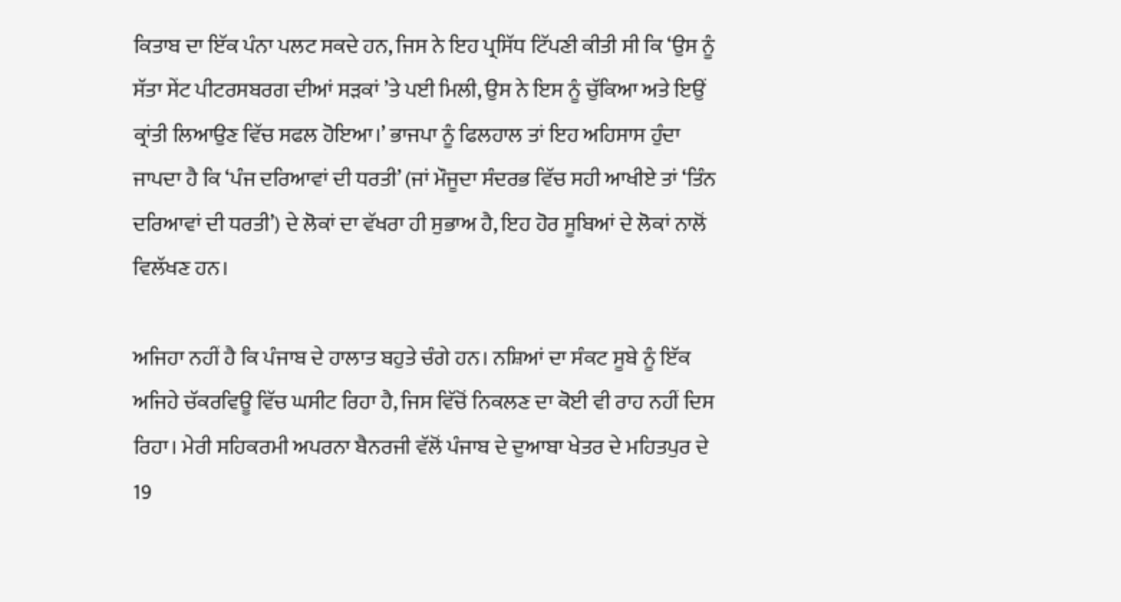ਕਿਤਾਬ ਦਾ ਇੱਕ ਪੰਨਾ ਪਲਟ ਸਕਦੇ ਹਨ, ਜਿਸ ਨੇ ਇਹ ਪ੍ਰਸਿੱਧ ਟਿੱਪਣੀ ਕੀਤੀ ਸੀ ਕਿ ‘ਉਸ ਨੂੰ ਸੱਤਾ ਸੇਂਟ ਪੀਟਰਸਬਰਗ ਦੀਆਂ ਸੜਕਾਂ ’ਤੇ ਪਈ ਮਿਲੀ, ਉਸ ਨੇ ਇਸ ਨੂੰ ਚੁੱਕਿਆ ਅਤੇ ਇਉਂ ਕ੍ਰਾਂਤੀ ਲਿਆਉਣ ਵਿੱਚ ਸਫਲ ਹੋਇਆ।’ ਭਾਜਪਾ ਨੂੰ ਫਿਲਹਾਲ ਤਾਂ ਇਹ ਅਹਿਸਾਸ ਹੁੰਦਾ ਜਾਪਦਾ ਹੈ ਕਿ ‘ਪੰਜ ਦਰਿਆਵਾਂ ਦੀ ਧਰਤੀ’ (ਜਾਂ ਮੌਜੂਦਾ ਸੰਦਰਭ ਵਿੱਚ ਸਹੀ ਆਖੀਏ ਤਾਂ ‘ਤਿੰਨ ਦਰਿਆਵਾਂ ਦੀ ਧਰਤੀ’) ਦੇ ਲੋਕਾਂ ਦਾ ਵੱਖਰਾ ਹੀ ਸੁਭਾਅ ਹੈ, ਇਹ ਹੋਰ ਸੂਬਿਆਂ ਦੇ ਲੋਕਾਂ ਨਾਲੋਂ ਵਿਲੱਖਣ ਹਨ।

ਅਜਿਹਾ ਨਹੀਂ ਹੈ ਕਿ ਪੰਜਾਬ ਦੇ ਹਾਲਾਤ ਬਹੁਤੇ ਚੰਗੇ ਹਨ। ਨਸ਼ਿਆਂ ਦਾ ਸੰਕਟ ਸੂਬੇ ਨੂੰ ਇੱਕ ਅਜਿਹੇ ਚੱਕਰਵਿਊ ਵਿੱਚ ਘਸੀਟ ਰਿਹਾ ਹੈ, ਜਿਸ ਵਿੱਚੋਂ ਨਿਕਲਣ ਦਾ ਕੋਈ ਵੀ ਰਾਹ ਨਹੀਂ ਦਿਸ ਰਿਹਾ। ਮੇਰੀ ਸਹਿਕਰਮੀ ਅਪਰਨਾ ਬੈਨਰਜੀ ਵੱਲੋਂ ਪੰਜਾਬ ਦੇ ਦੁਆਬਾ ਖੇਤਰ ਦੇ ਮਹਿਤਪੁਰ ਦੇ 19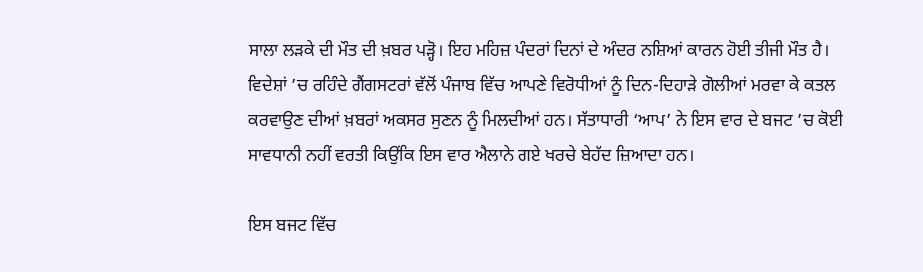ਸਾਲਾ ਲੜਕੇ ਦੀ ਮੌਤ ਦੀ ਖ਼ਬਰ ਪੜ੍ਹੋ। ਇਹ ਮਹਿਜ਼ ਪੰਦਰਾਂ ਦਿਨਾਂ ਦੇ ਅੰਦਰ ਨਸ਼ਿਆਂ ਕਾਰਨ ਹੋਈ ਤੀਜੀ ਮੌਤ ਹੈ। ਵਿਦੇਸ਼ਾਂ ’ਚ ਰਹਿੰਦੇ ਗੈਂਗਸਟਰਾਂ ਵੱਲੋਂ ਪੰਜਾਬ ਵਿੱਚ ਆਪਣੇ ਵਿਰੋਧੀਆਂ ਨੂੰ ਦਿਨ-ਦਿਹਾੜੇ ਗੋਲੀਆਂ ਮਰਵਾ ਕੇ ਕਤਲ ਕਰਵਾਉਣ ਦੀਆਂ ਖ਼ਬਰਾਂ ਅਕਸਰ ਸੁਣਨ ਨੂੰ ਮਿਲਦੀਆਂ ਹਨ। ਸੱਤਾਧਾਰੀ ‘ਆਪ’ ਨੇ ਇਸ ਵਾਰ ਦੇ ਬਜਟ ’ਚ ਕੋਈ ਸਾਵਧਾਨੀ ਨਹੀਂ ਵਰਤੀ ਕਿਉਂਕਿ ਇਸ ਵਾਰ ਐਲਾਨੇ ਗਏ ਖਰਚੇ ਬੇਹੱਦ ਜ਼ਿਆਦਾ ਹਨ।

ਇਸ ਬਜਟ ਵਿੱਚ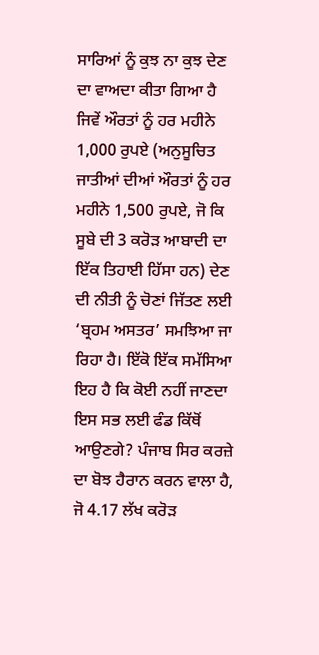ਸਾਰਿਆਂ ਨੂੰ ਕੁਝ ਨਾ ਕੁਝ ਦੇਣ ਦਾ ਵਾਅਦਾ ਕੀਤਾ ਗਿਆ ਹੈ ਜਿਵੇਂ ਔਰਤਾਂ ਨੂੰ ਹਰ ਮਹੀਨੇ 1,000 ਰੁਪਏ (ਅਨੁਸੂਚਿਤ ਜਾਤੀਆਂ ਦੀਆਂ ਔਰਤਾਂ ਨੂੰ ਹਰ ਮਹੀਨੇ 1,500 ਰੁਪਏ, ਜੋ ਕਿ ਸੂਬੇ ਦੀ 3 ਕਰੋੜ ਆਬਾਦੀ ਦਾ ਇੱਕ ਤਿਹਾਈ ਹਿੱਸਾ ਹਨ) ਦੇਣ ਦੀ ਨੀਤੀ ਨੂੰ ਚੋਣਾਂ ਜਿੱਤਣ ਲਈ ‘ਬ੍ਰਹਮ ਅਸਤਰ’ ਸਮਝਿਆ ਜਾ ਰਿਹਾ ਹੈ। ਇੱਕੋ ਇੱਕ ਸਮੱਸਿਆ ਇਹ ਹੈ ਕਿ ਕੋਈ ਨਹੀਂ ਜਾਣਦਾ ਇਸ ਸਭ ਲਈ ਫੰਡ ਕਿੱਥੋਂ ਆਉਣਗੇ? ਪੰਜਾਬ ਸਿਰ ਕਰਜ਼ੇ ਦਾ ਬੋਝ ਹੈਰਾਨ ਕਰਨ ਵਾਲਾ ਹੈ, ਜੋ 4.17 ਲੱਖ ਕਰੋੜ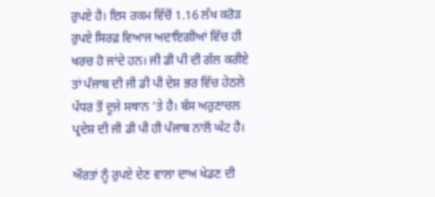ਰੁਪਏ ਹੈ। ਇਸ ਰਕਮ ਵਿੱਚੋਂ 1.16 ਲੱਖ ਕਰੋੜ ਰੁਪਏ ਸਿਰਫ਼ ਵਿਆਜ ਅਦਾਇਗੀਆਂ ਵਿੱਚ ਹੀ ਖਰਚ ਹੋ ਜਾਂਦੇ ਹਨ। ਜੀ ਡੀ ਪੀ ਦੀ ਗੱਲ ਕਰੀਏ ਤਾਂ ਪੰਜਾਬ ਦੀ ਜੀ ਡੀ ਪੀ ਦੇਸ਼ ਭਰ ਵਿੱਚ ਹੇਠਲੇ ਪੱਧਰ ਤੋਂ ਦੂਜੇ ਸਥਾਨ ’ਤੇ ਹੈ। ਬੱਸ ਅਰੁਣਾਚਲ ਪ੍ਰਦੇਸ਼ ਦੀ ਜੀ ਡੀ ਪੀ ਹੀ ਪੰਜਾਬ ਨਾਲੋਂ ਘੱਟ ਹੈ।

ਔਰਤਾਂ ਨੂੰ ਰੁਪਏ ਦੇਣ ਵਾਲਾ ਦਾਅ ਖੇਡਣ ਦੀ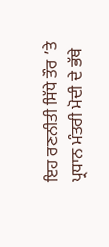ਇਹ ਰਣਨੀਤੀ ਸਿੱਧੇ ਤੌਰ ’ਤੇ ਪ੍ਰਧਾਨ ਮੰਤਰੀ ਮੋਦੀ ਦੇ ਭੱਥੇ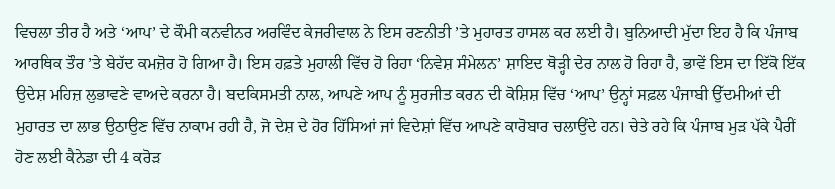ਵਿਚਲਾ ਤੀਰ ਹੈ ਅਤੇ ‘ਆਪ’ ਦੇ ਕੌਮੀ ਕਨਵੀਨਰ ਅਰਵਿੰਦ ਕੇਜਰੀਵਾਲ ਨੇ ਇਸ ਰਣਨੀਤੀ ’ਤੇ ਮੁਹਾਰਤ ਹਾਸਲ ਕਰ ਲਈ ਹੈ। ਬੁਨਿਆਦੀ ਮੁੱਦਾ ਇਹ ਹੈ ਕਿ ਪੰਜਾਬ ਆਰਥਿਕ ਤੌਰ ’ਤੇ ਬੇਹੱਦ ਕਮਜ਼ੋਰ ਹੋ ਗਿਆ ਹੈ। ਇਸ ਹਫ਼ਤੇ ਮੁਹਾਲੀ ਵਿੱਚ ਹੋ ਰਿਹਾ ‘ਨਿਵੇਸ਼ ਸੰਮੇਲਨ’ ਸ਼ਾਇਦ ਥੋੜ੍ਹੀ ਦੇਰ ਨਾਲ ਹੋ ਰਿਹਾ ਹੈ, ਭਾਵੇਂ ਇਸ ਦਾ ਇੱਕੋ ਇੱਕ ਉਦੇਸ਼ ਮਹਿਜ਼ ਲੁਭਾਵਣੇ ਵਾਅਦੇ ਕਰਨਾ ਹੈ। ਬਦਕਿਸਮਤੀ ਨਾਲ, ਆਪਣੇ ਆਪ ਨੂੰ ਸੁਰਜੀਤ ਕਰਨ ਦੀ ਕੋਸ਼ਿਸ਼ ਵਿੱਚ ‘ਆਪ’ ਉਨ੍ਹਾਂ ਸਫ਼ਲ ਪੰਜਾਬੀ ਉੱਦਮੀਆਂ ਦੀ ਮੁਹਾਰਤ ਦਾ ਲਾਭ ਉਠਾਉਣ ਵਿੱਚ ਨਾਕਾਮ ਰਹੀ ਹੈ, ਜੋ ਦੇਸ਼ ਦੇ ਹੋਰ ਹਿੱਸਿਆਂ ਜਾਂ ਵਿਦੇਸ਼ਾਂ ਵਿੱਚ ਆਪਣੇ ਕਾਰੋਬਾਰ ਚਲਾਉਂਦੇ ਹਨ। ਚੇਤੇ ਰਹੇ ਕਿ ਪੰਜਾਬ ਮੁੜ ਪੱਕੇ ਪੈਰੀਂ ਹੋਣ ਲਈ ਕੈਨੇਡਾ ਦੀ 4 ਕਰੋੜ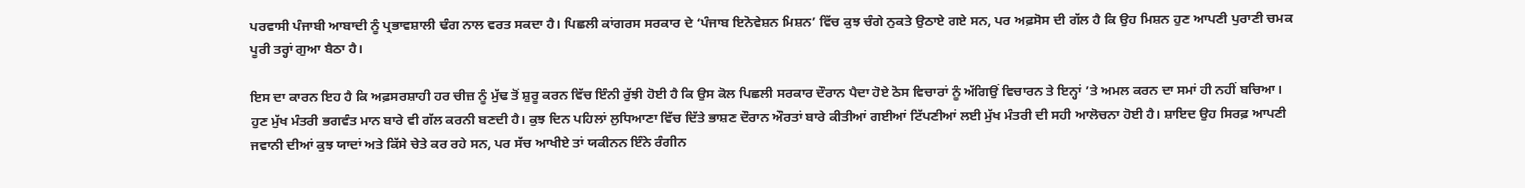ਪਰਵਾਸੀ ਪੰਜਾਬੀ ਆਬਾਦੀ ਨੂੰ ਪ੍ਰਭਾਵਸ਼ਾਲੀ ਢੰਗ ਨਾਲ ਵਰਤ ਸਕਦਾ ਹੈ। ਪਿਛਲੀ ਕਾਂਗਰਸ ਸਰਕਾਰ ਦੇ ‘ਪੰਜਾਬ ਇਨੋਵੇਸ਼ਨ ਮਿਸ਼ਨ’ ਵਿੱਚ ਕੁਝ ਚੰਗੇ ਨੁਕਤੇ ਉਠਾਏ ਗਏ ਸਨ, ਪਰ ਅਫ਼ਸੋਸ ਦੀ ਗੱਲ ਹੈ ਕਿ ਉਹ ਮਿਸ਼ਨ ਹੁਣ ਆਪਣੀ ਪੁਰਾਣੀ ਚਮਕ ਪੂਰੀ ਤਰ੍ਹਾਂ ਗੁਆ ਬੈਠਾ ਹੈ।

ਇਸ ਦਾ ਕਾਰਨ ਇਹ ਹੈ ਕਿ ਅਫ਼ਸਰਸ਼ਾਹੀ ਹਰ ਚੀਜ਼ ਨੂੰ ਮੁੱਢ ਤੋਂ ਸ਼ੁਰੂ ਕਰਨ ਵਿੱਚ ਇੰਨੀ ਰੁੱਝੀ ਹੋਈ ਹੈ ਕਿ ਉਸ ਕੋਲ ਪਿਛਲੀ ਸਰਕਾਰ ਦੌਰਾਨ ਪੈਦਾ ਹੋਏ ਠੋਸ ਵਿਚਾਰਾਂ ਨੂੰ ਅੱਗਿਉਂ ਵਿਚਾਰਨ ਤੇ ਇਨ੍ਹਾਂ ’ਤੇ ਅਮਲ ਕਰਨ ਦਾ ਸਮਾਂ ਹੀ ਨਹੀਂ ਬਚਿਆ। ਹੁਣ ਮੁੱਖ ਮੰਤਰੀ ਭਗਵੰਤ ਮਾਨ ਬਾਰੇ ਵੀ ਗੱਲ ਕਰਨੀ ਬਣਦੀ ਹੈ। ਕੁਝ ਦਿਨ ਪਹਿਲਾਂ ਲੁਧਿਆਣਾ ਵਿੱਚ ਦਿੱਤੇ ਭਾਸ਼ਣ ਦੌਰਾਨ ਔਰਤਾਂ ਬਾਰੇ ਕੀਤੀਆਂ ਗਈਆਂ ਟਿੱਪਣੀਆਂ ਲਈ ਮੁੱਖ ਮੰਤਰੀ ਦੀ ਸਹੀ ਆਲੋਚਨਾ ਹੋਈ ਹੈ। ਸ਼ਾਇਦ ਉਹ ਸਿਰਫ਼ ਆਪਣੀ ਜਵਾਨੀ ਦੀਆਂ ਕੁਝ ਯਾਦਾਂ ਅਤੇ ਕਿੱਸੇ ਚੇਤੇ ਕਰ ਰਹੇ ਸਨ, ਪਰ ਸੱਚ ਆਖੀਏ ਤਾਂ ਯਕੀਨਨ ਇੰਨੇ ਰੰਗੀਨ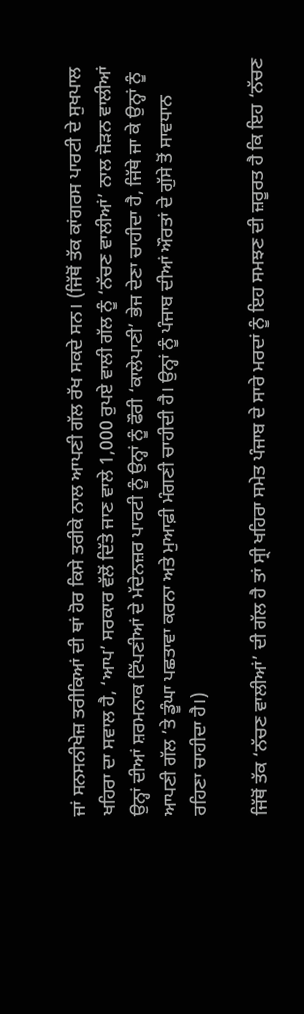ਜਾਂ ਸਨਸਨੀਖੇਜ਼ ਤਰੀਕਿਆਂ ਦੀ ਥਾਂ ਹੋਰ ਕਿਸੇ ਤਰੀਕੇ ਨਾਲ ਆਪਣੀ ਗੱਲ ਰੱਖ ਸਕਦੇ ਸਨ। (ਜਿੱਥੋਂ ਤੱਕ ਕਾਂਗਰਸ ਪਾਰਟੀ ਦੇ ਸੁਖਪਾਲ ਖਹਿਰਾ ਦਾ ਸਵਾਲ ਹੈ, ‘ਆਪ’ ਸਰਕਾਰ ਵੱਲੋਂ ਦਿੱਤੇ ਜਾਣ ਵਾਲੇ 1,000 ਰੁਪਏ ਵਾਲੀ ਗੱਲ ਨੂੰ ‘ਨੱਚਣ ਵਾਲੀਆਂ’ ਨਾਲ ਜੋੜਨ ਵਾਲੀਆਂ ਉਨ੍ਹਾਂ ਦੀਆਂ ਸ਼ਰਮਨਾਕ ਟਿੱਪਣੀਆਂ ਦੇ ਮੱਦੇਨਜ਼ਰ ਪਾਰਟੀ ਨੂੰ ਉਨ੍ਹਾਂ ਨੂੰ ਫੌਰੀ ‘ਕਾਲੇਪਾਣੀ’ ਭੇਜ ਦੇਣਾ ਚਾਹੀਦਾ ਹੈ, ਜਿੱਥੇ ਜਾ ਕੇ ਉਨ੍ਹਾਂ ਨੂੰ ਆਪਣੀ ਗੱਲ ’ਤੇ ਡੂੰਘਾ ਪਛਤਾਵਾ ਕਰਨਾ ਅਤੇ ਮੁਆਫ਼ੀ ਮੰਗਣੀ ਚਾਹੀਦੀ ਹੈ। ਉਨ੍ਹਾਂ ਨੂੰ ਪੰਜਾਬ ਦੀਆਂ ਔਰਤਾਂ ਦੇ ਗੁੱਸੇ ਤੋਂ ਸਾਵਧਾਨ ਰਹਿਣਾ ਚਾਹੀਦਾ ਹੈ।)

ਜਿੱਥੋਂ ਤੱਕ ‘ਨੱਚਣ ਵਾਲੀਆਂ’ ਦੀ ਗੱਲ ਹੈ ਤਾਂ ਸ੍ਰੀ ਖਹਿਰਾ ਸਮੇਤ ਪੰਜਾਬ ਦੇ ਸਾਰੇ ਮਰਦਾਂ ਨੂੰ ਇਹ ਸਮਝਣ ਦੀ ਜ਼ਰੂਰਤ ਹੈ ਕਿ ਇਹ ‘ਨੱਚਣ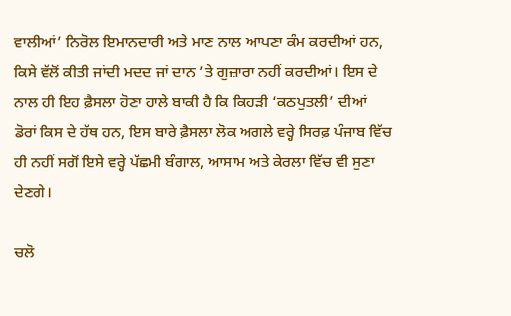ਵਾਲੀਆਂ’ ਨਿਰੋਲ ਇਮਾਨਦਾਰੀ ਅਤੇ ਮਾਣ ਨਾਲ ਆਪਣਾ ਕੰਮ ਕਰਦੀਆਂ ਹਨ, ਕਿਸੇ ਵੱਲੋਂ ਕੀਤੀ ਜਾਂਦੀ ਮਦਦ ਜਾਂ ਦਾਨ ’ਤੇ ਗੁਜ਼ਾਰਾ ਨਹੀਂ ਕਰਦੀਆਂ। ਇਸ ਦੇ ਨਾਲ ਹੀ ਇਹ ਫ਼ੈਸਲਾ ਹੋਣਾ ਹਾਲੇ ਬਾਕੀ ਹੈ ਕਿ ਕਿਹੜੀ ‘ਕਠਪੁਤਲੀ’ ਦੀਆਂ ਡੋਰਾਂ ਕਿਸ ਦੇ ਹੱਥ ਹਨ, ਇਸ ਬਾਰੇ ਫ਼ੈਸਲਾ ਲੋਕ ਅਗਲੇ ਵਰ੍ਹੇ ਸਿਰਫ਼ ਪੰਜਾਬ ਵਿੱਚ ਹੀ ਨਹੀਂ ਸਗੋਂ ਇਸੇ ਵਰ੍ਹੇ ਪੱਛਮੀ ਬੰਗਾਲ, ਆਸਾਮ ਅਤੇ ਕੇਰਲਾ ਵਿੱਚ ਵੀ ਸੁਣਾ ਦੇਣਗੇ।

ਚਲੋ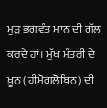ਮੁੜ ਭਗਵੰਤ ਮਾਨ ਦੀ ਗੱਲ ਕਰਦੇ ਹਾਂ। ਮੁੱਖ ਮੰਤਰੀ ਦੇ ਖ਼ੂਨ (ਹੀਮੋਗਲੋਬਿਨ) ਦੀ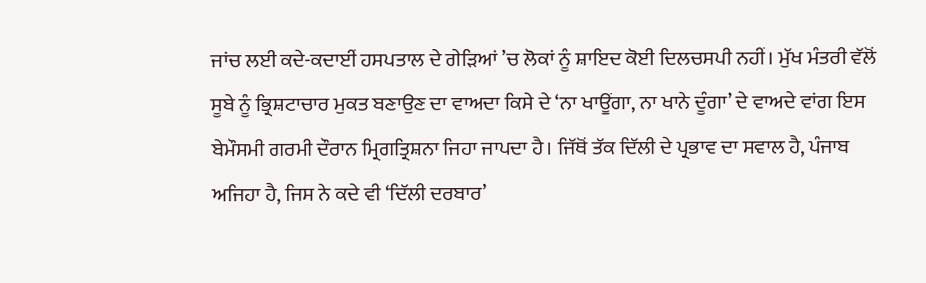ਜਾਂਚ ਲਈ ਕਦੇ-ਕਦਾਈਂ ਹਸਪਤਾਲ ਦੇ ਗੇੜਿਆਂ ’ਚ ਲੋਕਾਂ ਨੂੰ ਸ਼ਾਇਦ ਕੋਈ ਦਿਲਚਸਪੀ ਨਹੀਂ। ਮੁੱਖ ਮੰਤਰੀ ਵੱਲੋਂ ਸੂਬੇ ਨੂੰ ਭ੍ਰਿਸ਼ਟਾਚਾਰ ਮੁਕਤ ਬਣਾਉਣ ਦਾ ਵਾਅਦਾ ਕਿਸੇ ਦੇ ‘ਨਾ ਖਾਊਂਗਾ, ਨਾ ਖਾਨੇ ਦੂੰਗਾ’ ਦੇ ਵਾਅਦੇ ਵਾਂਗ ਇਸ ਬੇਮੌਸਮੀ ਗਰਮੀ ਦੌਰਾਨ ਮ੍ਰਿਗਤ੍ਰਿਸ਼ਨਾ ਜਿਹਾ ਜਾਪਦਾ ਹੈ। ਜਿੱਥੋਂ ਤੱਕ ਦਿੱਲੀ ਦੇ ਪ੍ਰਭਾਵ ਦਾ ਸਵਾਲ ਹੈ, ਪੰਜਾਬ ਅਜਿਹਾ ਹੈ, ਜਿਸ ਨੇ ਕਦੇ ਵੀ ‘ਦਿੱਲੀ ਦਰਬਾਰ’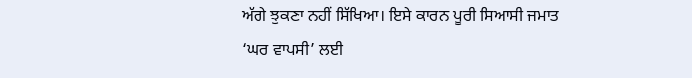ਅੱਗੇ ਝੁਕਣਾ ਨਹੀਂ ਸਿੱਖਿਆ। ਇਸੇ ਕਾਰਨ ਪੂਰੀ ਸਿਆਸੀ ਜਮਾਤ ‘ਘਰ ਵਾਪਸੀ’ ਲਈ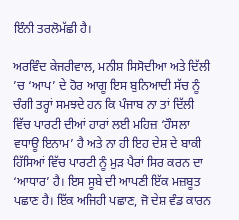ਇੰਨੀ ਤਰਲੋਮੱਛੀ ਹੈ।

ਅਰਵਿੰਦ ਕੇਜਰੀਵਾਲ, ਮਨੀਸ਼ ਸਿਸੋਦੀਆ ਅਤੇ ਦਿੱਲੀ ’ਚ ‘ਆਪ’ ਦੇ ਹੋਰ ਆਗੂ ਇਸ ਬੁਨਿਆਦੀ ਸੱਚ ਨੂੰ ਚੰਗੀ ਤਰ੍ਹਾਂ ਸਮਝਦੇ ਹਨ ਕਿ ਪੰਜਾਬ ਨਾ ਤਾਂ ਦਿੱਲੀ ਵਿੱਚ ਪਾਰਟੀ ਦੀਆਂ ਹਾਰਾਂ ਲਈ ਮਹਿਜ਼ ‘ਹੌਸਲਾ ਵਧਾਊ ਇਨਾਮ’ ਹੈ ਅਤੇ ਨਾ ਹੀ ਇਹ ਦੇਸ਼ ਦੇ ਬਾਕੀ ਹਿੱਸਿਆਂ ਵਿੱਚ ਪਾਰਟੀ ਨੂੰ ਮੁੜ ਪੈਰਾਂ ਸਿਰ ਕਰਨ ਦਾ ‘ਆਧਾਰ’ ਹੈ। ਇਸ ਸੂਬੇ ਦੀ ਆਪਣੀ ਇੱਕ ਮਜ਼ਬੂਤ ਪਛਾਣ ਹੈ। ਇੱਕ ਅਜਿਹੀ ਪਛਾਣ, ਜੋ ਦੇਸ਼ ਵੰਡ ਕਾਰਨ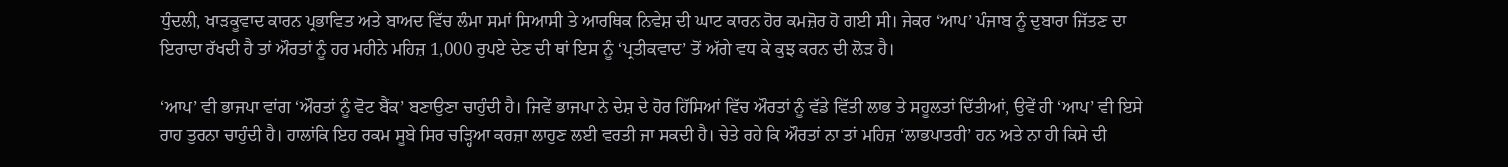ਧੁੰਦਲੀ, ਖਾੜਕੂਵਾਦ ਕਾਰਨ ਪ੍ਰਭਾਵਿਤ ਅਤੇ ਬਾਅਦ ਵਿੱਚ ਲੰਮਾ ਸਮਾਂ ਸਿਆਸੀ ਤੇ ਆਰਥਿਕ ਨਿਵੇਸ਼ ਦੀ ਘਾਟ ਕਾਰਨ ਹੋਰ ਕਮਜ਼ੋਰ ਹੋ ਗਈ ਸੀ। ਜੇਕਰ ‘ਆਪ’ ਪੰਜਾਬ ਨੂੰ ਦੁਬਾਰਾ ਜਿੱਤਣ ਦਾ ਇਰਾਦਾ ਰੱਖਦੀ ਹੈ ਤਾਂ ਔਰਤਾਂ ਨੂੰ ਹਰ ਮਹੀਨੇ ਮਹਿਜ਼ 1,000 ਰੁਪਏ ਦੇਣ ਦੀ ਥਾਂ ਇਸ ਨੂੰ ‘ਪ੍ਰਤੀਕਵਾਦ’ ਤੋਂ ਅੱਗੇ ਵਧ ਕੇ ਕੁਝ ਕਰਨ ਦੀ ਲੋੜ ਹੈ।

‘ਆਪ’ ਵੀ ਭਾਜਪਾ ਵਾਂਗ ‘ਔਰਤਾਂ ਨੂੰ ਵੋਟ ਬੈਂਕ’ ਬਣਾਉਣਾ ਚਾਹੁੰਦੀ ਹੈ। ਜਿਵੇਂ ਭਾਜਪਾ ਨੇ ਦੇਸ਼ ਦੇ ਹੋਰ ਹਿੱਸਿਆਂ ਵਿੱਚ ਔਰਤਾਂ ਨੂੰ ਵੱਡੇ ਵਿੱਤੀ ਲਾਭ ਤੇ ਸਹੂਲਤਾਂ ਦਿੱਤੀਆਂ, ਉਵੇਂ ਹੀ ‘ਆਪ’ ਵੀ ਇਸੇ ਰਾਹ ਤੁਰਨਾ ਚਾਹੁੰਦੀ ਹੈ। ਹਾਲਾਂਕਿ ਇਹ ਰਕਮ ਸੂਬੇ ਸਿਰ ਚੜ੍ਹਿਆ ਕਰਜ਼ਾ ਲਾਹੁਣ ਲਈ ਵਰਤੀ ਜਾ ਸਕਦੀ ਹੈ। ਚੇਤੇ ਰਹੇ ਕਿ ਔਰਤਾਂ ਨਾ ਤਾਂ ਮਹਿਜ਼ ‘ਲਾਭਪਾਤਰੀ’ ਹਨ ਅਤੇ ਨਾ ਹੀ ਕਿਸੇ ਦੀ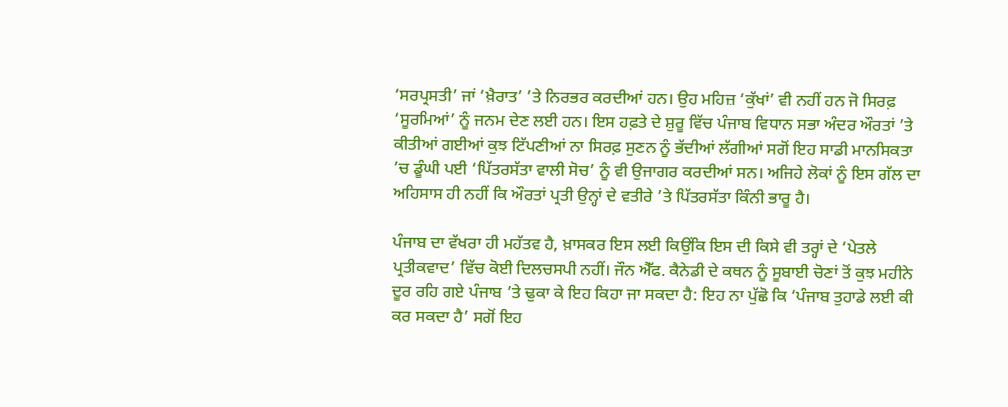‘ਸਰਪ੍ਰਸਤੀ’ ਜਾਂ ‘ਖ਼ੈਰਾਤ’ ’ਤੇ ਨਿਰਭਰ ਕਰਦੀਆਂ ਹਨ। ਉਹ ਮਹਿਜ਼ ‘ਕੁੱਖਾਂ’ ਵੀ ਨਹੀਂ ਹਨ ਜੋ ਸਿਰਫ਼ ‘ਸੂਰਮਿਆਂ’ ਨੂੰ ਜਨਮ ਦੇਣ ਲਈ ਹਨ। ਇਸ ਹਫ਼ਤੇ ਦੇ ਸ਼ੁਰੂ ਵਿੱਚ ਪੰਜਾਬ ਵਿਧਾਨ ਸਭਾ ਅੰਦਰ ਔਰਤਾਂ ’ਤੇ ਕੀਤੀਆਂ ਗਈਆਂ ਕੁਝ ਟਿੱਪਣੀਆਂ ਨਾ ਸਿਰਫ਼ ਸੁਣਨ ਨੂੰ ਭੱਦੀਆਂ ਲੱਗੀਆਂ ਸਗੋਂ ਇਹ ਸਾਡੀ ਮਾਨਸਿਕਤਾ ’ਚ ਡੂੰਘੀ ਪਈ ‘ਪਿੱਤਰਸੱਤਾ ਵਾਲੀ ਸੋਚ’ ਨੂੰ ਵੀ ਉਜਾਗਰ ਕਰਦੀਆਂ ਸਨ। ਅਜਿਹੇ ਲੋਕਾਂ ਨੂੰ ਇਸ ਗੱਲ ਦਾ ਅਹਿਸਾਸ ਹੀ ਨਹੀਂ ਕਿ ਔਰਤਾਂ ਪ੍ਰਤੀ ਉਨ੍ਹਾਂ ਦੇ ਵਤੀਰੇ ’ਤੇ ਪਿੱਤਰਸੱਤਾ ਕਿੰਨੀ ਭਾਰੂ ਹੈ।

ਪੰਜਾਬ ਦਾ ਵੱਖਰਾ ਹੀ ਮਹੱਤਵ ਹੈ, ਖ਼ਾਸਕਰ ਇਸ ਲਈ ਕਿਉਂਕਿ ਇਸ ਦੀ ਕਿਸੇ ਵੀ ਤਰ੍ਹਾਂ ਦੇ ‘ਪੇਤਲੇ ਪ੍ਰਤੀਕਵਾਦ’ ਵਿੱਚ ਕੋਈ ਦਿਲਚਸਪੀ ਨਹੀਂ। ਜੌਨ ਐੱਫ. ਕੈਨੇਡੀ ਦੇ ਕਥਨ ਨੂੰ ਸੂਬਾਈ ਚੋਣਾਂ ਤੋਂ ਕੁਝ ਮਹੀਨੇ ਦੂਰ ਰਹਿ ਗਏ ਪੰਜਾਬ ’ਤੇ ਢੁਕਾ ਕੇ ਇਹ ਕਿਹਾ ਜਾ ਸਕਦਾ ਹੈ: ਇਹ ਨਾ ਪੁੱਛੋ ਕਿ ‘ਪੰਜਾਬ ਤੁਹਾਡੇ ਲਈ ਕੀ ਕਰ ਸਕਦਾ ਹੈ’ ਸਗੋਂ ਇਹ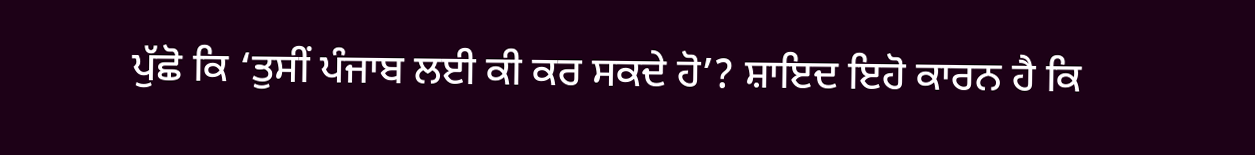ਪੁੱਛੋ ਕਿ ‘ਤੁਸੀਂ ਪੰਜਾਬ ਲਈ ਕੀ ਕਰ ਸਕਦੇ ਹੋ’? ਸ਼ਾਇਦ ਇਹੋ ਕਾਰਨ ਹੈ ਕਿ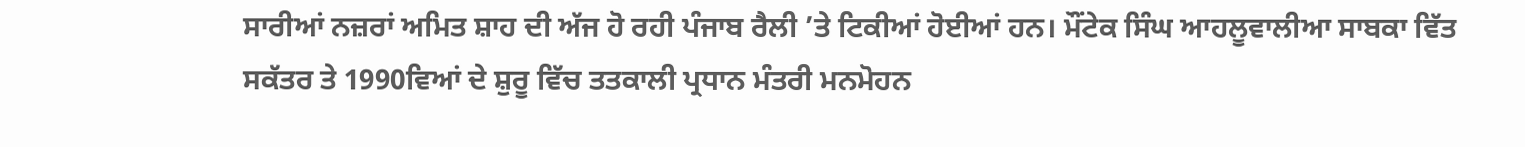ਸਾਰੀਆਂ ਨਜ਼ਰਾਂ ਅਮਿਤ ਸ਼ਾਹ ਦੀ ਅੱਜ ਹੋ ਰਹੀ ਪੰਜਾਬ ਰੈਲੀ ’ਤੇ ਟਿਕੀਆਂ ਹੋਈਆਂ ਹਨ। ਮੌਂਟੇਕ ਸਿੰਘ ਆਹਲੂਵਾਲੀਆ ਸਾਬਕਾ ਵਿੱਤ ਸਕੱਤਰ ਤੇ 1990ਵਿਆਂ ਦੇ ਸ਼ੁਰੂ ਵਿੱਚ ਤਤਕਾਲੀ ਪ੍ਰਧਾਨ ਮੰਤਰੀ ਮਨਮੋਹਨ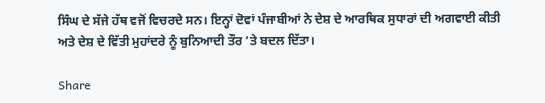ਸਿੰਘ ਦੇ ਸੱਜੇ ਹੱਥ ਵਜੋਂ ਵਿਚਰਦੇ ਸਨ। ਇਨ੍ਹਾਂ ਦੋਵਾਂ ਪੰਜਾਬੀਆਂ ਨੇ ਦੇਸ਼ ਦੇ ਆਰਥਿਕ ਸੁਧਾਰਾਂ ਦੀ ਅਗਵਾਈ ਕੀਤੀ ਅਤੇ ਦੇਸ਼ ਦੇ ਵਿੱਤੀ ਮੁਹਾਂਦਰੇ ਨੂੰ ਬੁਨਿਆਦੀ ਤੌਰ ’ਤੇ ਬਦਲ ਦਿੱਤਾ।

Share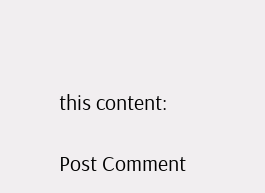this content:

Post Comment